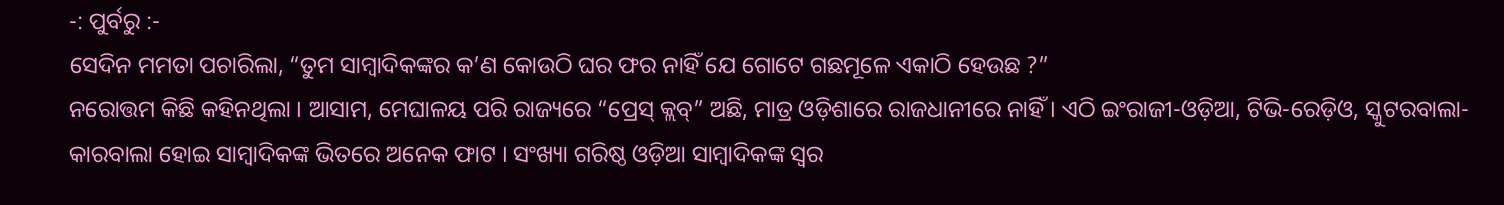-: ପୁର୍ବରୁ :-
ସେଦିନ ମମତା ପଚାରିଲା, “ତୁମ ସାମ୍ୱାଦିକଙ୍କର କ’ଣ କୋଉଠି ଘର ଫର ନାହିଁ ଯେ ଗୋଟେ ଗଛମୂଳେ ଏକାଠି ହେଉଛ ?”
ନରୋତ୍ତମ କିଛି କହିନଥିଲା । ଆସାମ, ମେଘାଳୟ ପରି ରାଜ୍ୟରେ “ପ୍ରେସ୍ କ୍ଲବ୍” ଅଛି, ମାତ୍ର ଓଡ଼ିଶାରେ ରାଜଧାନୀରେ ନାହିଁ । ଏଠି ଇଂରାଜୀ-ଓଡ଼ିଆ, ଟିଭି-ରେଡ଼ିଓ, ସ୍କୁଟରବାଲା-କାରବାଲା ହୋଇ ସାମ୍ୱାଦିକଙ୍କ ଭିତରେ ଅନେକ ଫାଟ । ସଂଖ୍ୟା ଗରିଷ୍ଠ ଓଡ଼ିଆ ସାମ୍ୱାଦିକଙ୍କ ସ୍ୱର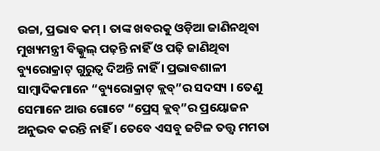ଉଚ୍ଚା, ପ୍ରଭାବ କମ୍ । ତାଙ୍କ ଖବରକୁ ଓଡ଼ିଆ ଜାଣିନଥିବା ମୁଖ୍ୟମନ୍ତ୍ରୀ ବିଲ୍କୁଲ୍ ପଢ଼ନ୍ତି ନାହିଁ ଓ ପଢ଼ି ଜାଣିଥିବା ବ୍ୟୁରୋକ୍ରାଟ୍ ଗୁରୁତ୍ୱ ଦିଅନ୍ତି ନାହିଁ । ପ୍ରଭାବଶାଳୀ ସାମ୍ୱାଦିକମାନେ “ବ୍ୟୁରୋକ୍ରାଟ୍ କ୍ଲବ୍”ର ସଦସ୍ୟ । ତେଣୁ ସେମାନେ ଆଉ ଗୋଟେ “ପ୍ରେସ୍ କ୍ଲବ୍”ର ପ୍ରୟୋଜନ ଅନୁଭବ କରନ୍ତି ନାହିଁ । ତେବେ ଏସବୁ ଜଟିଳ ତତ୍ତ୍ୱ ମମତା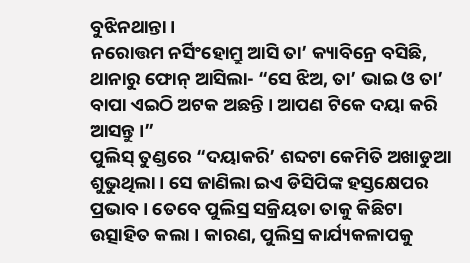ବୁଝିନଥାନ୍ତା ।
ନରୋତ୍ତମ ନର୍ସିଂହୋମ୍ରୁ ଆସି ତା’ କ୍ୟାବିନ୍ରେ ବସିଛି, ଥାନାରୁ ଫୋନ୍ ଆସିଲା- “ସେ ଝିଅ, ତା’ ଭାଇ ଓ ତା’ ବାପା ଏଇଠି ଅଟକ ଅଛନ୍ତି । ଆପଣ ଟିକେ ଦୟା କରି ଆସନ୍ତୁ ।”
ପୁଲିସ୍ ତୁଣ୍ଡରେ “ଦୟାକରି’ ଶବ୍ଦଟା କେମିତି ଅଖାଡୁଆ ଶୁଭୁଥିଲା । ସେ ଜାଣିଲା ଇଏ ଡିସିପିଙ୍କ ହସ୍ତକ୍ଷେପର ପ୍ରଭାବ । ତେବେ ପୁଲିସ୍ର ସକ୍ରିୟତା ତାକୁ କିଛିଟା ଉତ୍ସାହିତ କଲା । କାରଣ, ପୁଲିସ୍ର କାର୍ଯ୍ୟକଳାପକୁ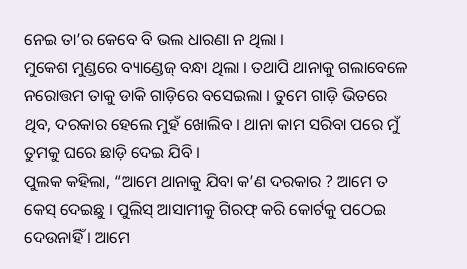ନେଇ ତା’ର କେବେ ବି ଭଲ ଧାରଣା ନ ଥିଲା ।
ମୁକେଶ ମୁଣ୍ଡରେ ବ୍ୟାଣ୍ଡେଜ୍ ବନ୍ଧା ଥିଲା । ତଥାପି ଥାନାକୁ ଗଲାବେଳେ ନରୋତ୍ତମ ତାକୁ ଡାକି ଗାଡ଼ିରେ ବସେଇଲା । ତୁମେ ଗାଡ଼ି ଭିତରେ ଥିବ, ଦରକାର ହେଲେ ମୁହଁ ଖୋଲିବ । ଥାନା କାମ ସରିବା ପରେ ମୁଁ ତୁମକୁ ଘରେ ଛାଡ଼ି ଦେଇ ଯିବି ।
ପୁଲକ କହିଲା, “ଆମେ ଥାନାକୁ ଯିବା କ’ଣ ଦରକାର ? ଆମେ ତ କେସ୍ ଦେଇଛୁ । ପୁଲିସ୍ ଆସାମୀକୁ ଗିରଫ୍ କରି କୋର୍ଟକୁ ପଠେଇ ଦେଉନାହିଁ । ଆମେ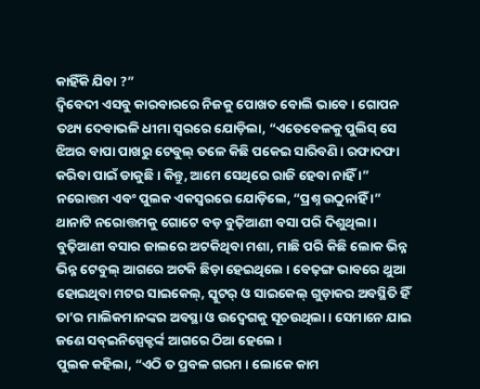କାହିଁକି ଯିବା ?”
ଦ୍ୱିବେଦୀ ଏସବୁ କାରବାରରେ ନିଜକୁ ପୋଖତ ବୋଲି ଭାବେ । ଗୋପନ ତଥ୍ୟ ଦେବାଭଳି ଧୀମା ସ୍ୱରରେ ଯୋଡ଼ିଲା, “ଏତେବେଳକୁ ପୁଲିସ୍ ସେ ଝିଅର ବାପା ପାଖରୁ ଟେବୁଲ୍ ତଳେ କିଛି ପକେଇ ସାରିବଣି । ରଫାଦଫା କରିବା ପାଇଁ ଡାକୁଛି । କିନ୍ତୁ, ଆମେ ସେଥିରେ ରାଜି ହେବା ନାହିଁ ।”
ନରୋତ୍ତମ ଏବଂ ପୁଲକ ଏକସ୍ୱରରେ ଯୋଡ଼ିଲେ, “ପ୍ରଶ୍ନ ଉଠୁନାହିଁ ।”
ଥାନାଟି ନରୋତ୍ତମକୁ ଗୋଟେ ବଡ଼ ବୁଢ଼ିଆଣୀ ବସା ପରି ଦିଶୁଥିଲା । ବୁଢ଼ିଆଣୀ ବସାର ଜାଲରେ ଅଟକିଥିବା ମଶା, ମାଛି ପରି କିଛି ଲୋକ ଭିନ୍ନ ଭିନ୍ନ ଟେବୁଲ୍ ଆଗରେ ଅଟକି ଛିଡ଼ା ହେଇଥିଲେ । ବେଢ଼ଙ୍ଗ ଭାବରେ ଥୁଆ ହୋଇଥିବା ମଟର ସାଇକେଲ୍, ସ୍କୁଟର୍ ଓ ସାଇକେଲ୍ ଗୁଡ଼ାକର ଅବସ୍ଥିତି ହିଁ ତା’ର ମାଲିକମାନଙ୍କର ଅବସ୍ଥା ଓ ଉଦ୍ବେଗକୁ ସୂଚଉଥିଲା । ସେମାନେ ଯାଇ ଜଣେ ସବ୍ଇନିସ୍ପେକ୍ଟର୍ଙ୍କ ଆଗରେ ଠିଆ ହେଲେ ।
ପୁଲକ କହିଲା, “ଏଠି ତ ପ୍ରବଳ ଗରମ । ଲୋକେ କାମ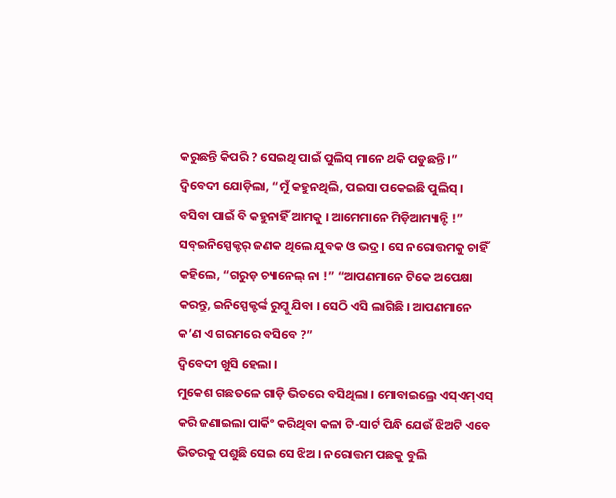କରୁଛନ୍ତି କିପରି ? ସେଇଥି ପାଇଁ ପୁଲିସ୍ ମାନେ ଥକି ପଡୁଛନ୍ତି ।”
ଦ୍ୱିବେଦୀ ଯୋଡ଼ିଲା, “ମୁଁ କହୁନଥିଲି, ପଇସା ପକେଇଛି ପୁଲିସ୍ । ବସିବା ପାଇଁ ବି କହୁନାହିଁ ଆମକୁ । ଆମେମାନେ ମିଡ଼ିଆମ୍ୟାନ୍ଟି !”
ସବ୍ଇନିସ୍ପେକ୍ଟର୍ ଜଣକ ଥିଲେ ଯୁବକ ଓ ଭଦ୍ର । ସେ ନରୋତ୍ତମକୁ ଚାହିଁ କହିଲେ, “ଗରୁଡ଼ ଚ୍ୟାନେଲ୍ ନା !” “ଆପଣମାନେ ଟିକେ ଅପେକ୍ଷା କରନ୍ତୁ, ଇନିସ୍ପେକ୍ଟର୍ଙ୍କ ରୁମ୍କୁ ଯିବା । ସେଠି ଏସି ଲାଗିଛି । ଆପଣମାନେ କ’ଣ ଏ ଗରମରେ ବସିବେ ?”
ଦ୍ୱିବେଦୀ ଖୁସି ହେଲା ।
ମୁକେଶ ଗଛତଳେ ଗାଡ଼ି ଭିତରେ ବସିଥିଲା । ମୋବାଇଲ୍ରେ ଏସ୍ଏମ୍ଏସ୍ କରି ଜଣାଇଲା ପାର୍କିଂ କରିଥିବା କଳା ଟି-ସାର୍ଟ ପିନ୍ଧି ଯେଉଁ ଝିଅଟି ଏବେ ଭିତରକୁ ପଶୁଛି ସେଇ ସେ ଝିଅ । ନରୋତ୍ତମ ପଛକୁ ବୁଲି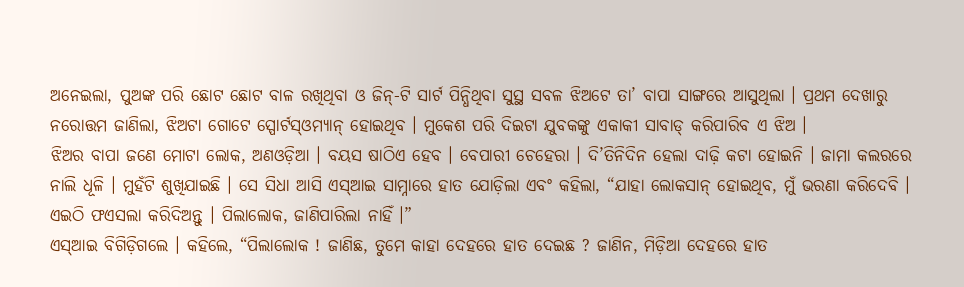ଅନେଇଲା, ପୁଅଙ୍କ ପରି ଛୋଟ ଛୋଟ ବାଳ ରଖିଥିବା ଓ ଜିନ୍-ଟି ସାର୍ଟ ପିନ୍ଧିଥିବା ସୁସ୍ଥ ସବଳ ଝିଅଟେ ତା’ ବାପା ସାଙ୍ଗରେ ଆସୁଥିଲା । ପ୍ରଥମ ଦେଖାରୁ ନରୋତ୍ତମ ଜାଣିଲା, ଝିଅଟା ଗୋଟେ ସ୍ପୋର୍ଟସ୍ଓମ୍ୟାନ୍ ହୋଇଥିବ । ମୁକେଶ ପରି ଦିଇଟା ଯୁବକଙ୍କୁ ଏକାକୀ ସାବାଡ୍ କରିପାରିବ ଏ ଝିଅ ।
ଝିଅର ବାପା ଜଣେ ମୋଟା ଲୋକ, ଅଣଓଡ଼ିଆ । ବୟସ ଷାଠିଏ ହେବ । ବେପାରୀ ଚେହେରା । ଦି’ତିନିଦିନ ହେଲା ଦାଢ଼ି କଟା ହୋଇନି । ଜାମା କଲରରେ ନାଲି ଧୂଳି । ମୁହଁଟି ଶୁଖିଯାଇଛି । ସେ ସିଧା ଆସି ଏସ୍ଆଇ ସାମ୍ନାରେ ହାତ ଯୋଡ଼ିଲା ଏବଂ କହିଲା, “ଯାହା ଲୋକସାନ୍ ହୋଇଥିବ, ମୁଁ ଭରଣା କରିଦେବି । ଏଇଠି ଫଏସଲା କରିଦିଅନ୍ତୁ । ପିଲାଲୋକ, ଜାଣିପାରିଲା ନାହିଁ ।”
ଏସ୍ଆଇ ବିଗିଡ଼ିଗଲେ । କହିଲେ, “ପିଲାଲୋକ ! ଜାଣିଛ, ତୁମେ କାହା ଦେହରେ ହାତ ଦେଇଛ ? ଜାଣିନ, ମିଡ଼ିଆ ଦେହରେ ହାତ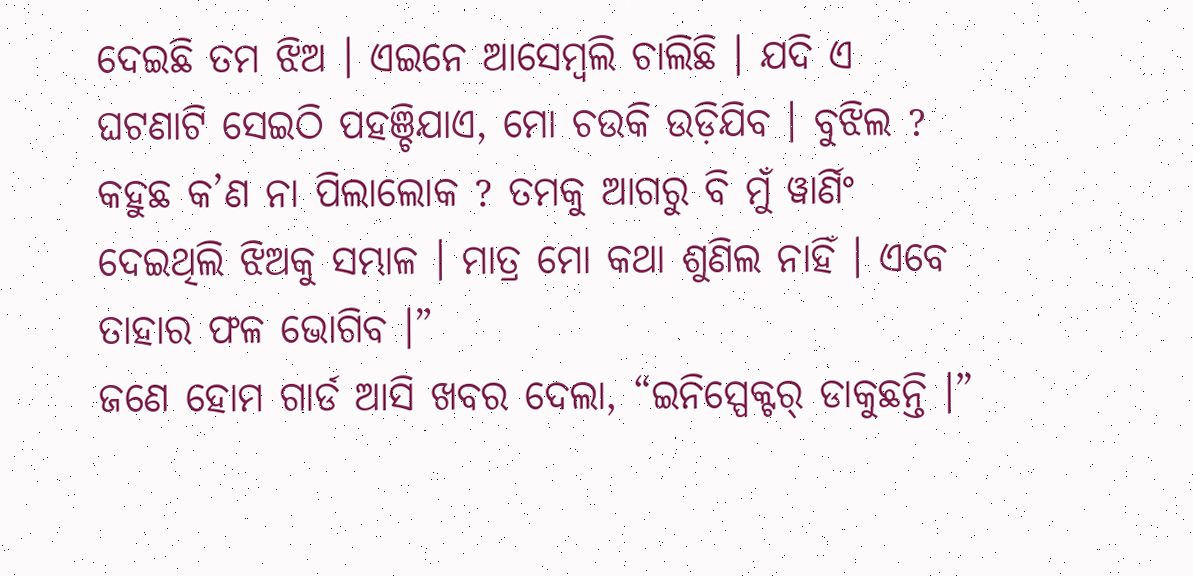ଦେଇଛି ତମ ଝିଅ । ଏଇନେ ଆସେମ୍ୱଲି ଚାଲିଛି । ଯଦି ଏ ଘଟଣାଟି ସେଇଠି ପହଞ୍ଚିଯାଏ, ମୋ ଚଉକି ଉଡ଼ିଯିବ । ବୁଝିଲ ? କହୁଛ କ’ଣ ନା ପିଲାଲୋକ ? ତମକୁ ଆଗରୁ ବି ମୁଁ ୱାର୍ଣିଂ ଦେଇଥିଲି ଝିଅକୁ ସମ୍ଭାଳ । ମାତ୍ର ମୋ କଥା ଶୁଣିଲ ନାହିଁ । ଏବେ ତାହାର ଫଳ ଭୋଗିବ ।”
ଜଣେ ହୋମ ଗାର୍ଡ ଆସି ଖବର ଦେଲା, “ଇନିସ୍ପେକ୍ଟର୍ ଡାକୁଛନ୍ତି ।”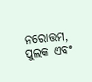ନରୋତ୍ତମ, ପୁଲକ ଏବଂ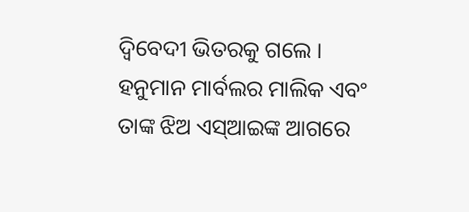ଦ୍ୱିବେଦୀ ଭିତରକୁ ଗଲେ । ହନୁମାନ ମାର୍ବଲର ମାଲିକ ଏବଂ ତାଙ୍କ ଝିଅ ଏସ୍ଆଇଙ୍କ ଆଗରେ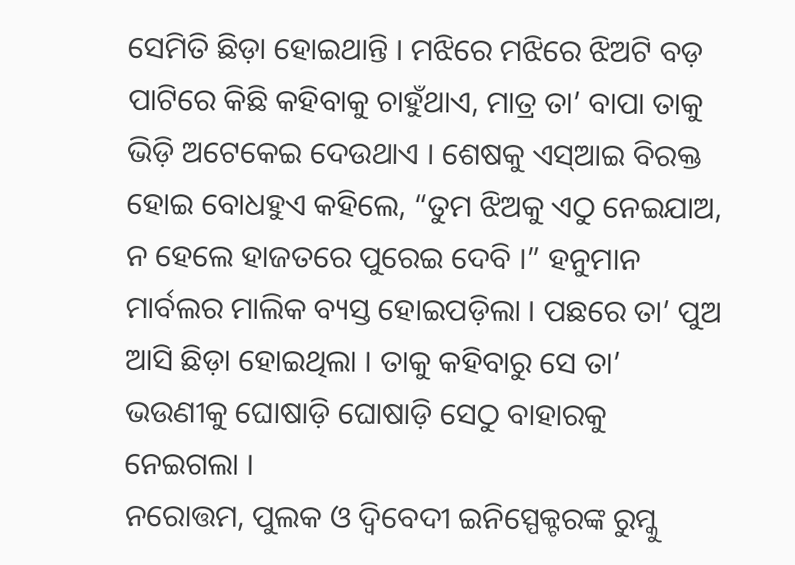ସେମିତି ଛିଡ଼ା ହୋଇଥାନ୍ତି । ମଝିରେ ମଝିରେ ଝିଅଟି ବଡ଼ ପାଟିରେ କିଛି କହିବାକୁ ଚାହୁଁଥାଏ, ମାତ୍ର ତା’ ବାପା ତାକୁ ଭିଡ଼ି ଅଟେକେଇ ଦେଉଥାଏ । ଶେଷକୁ ଏସ୍ଆଇ ବିରକ୍ତ ହୋଇ ବୋଧହୁଏ କହିଲେ, “ତୁମ ଝିଅକୁ ଏଠୁ ନେଇଯାଅ, ନ ହେଲେ ହାଜତରେ ପୁରେଇ ଦେବି ।” ହନୁମାନ ମାର୍ବଲର ମାଲିକ ବ୍ୟସ୍ତ ହୋଇପଡ଼ିଲା । ପଛରେ ତା’ ପୁଅ ଆସି ଛିଡ଼ା ହୋଇଥିଲା । ତାକୁ କହିବାରୁ ସେ ତା’ ଭଉଣୀକୁ ଘୋଷାଡ଼ି ଘୋଷାଡ଼ି ସେଠୁ ବାହାରକୁ ନେଇଗଲା ।
ନରୋତ୍ତମ, ପୁଲକ ଓ ଦ୍ୱିବେଦୀ ଇନିସ୍ପେକ୍ଟରଙ୍କ ରୁମ୍କୁ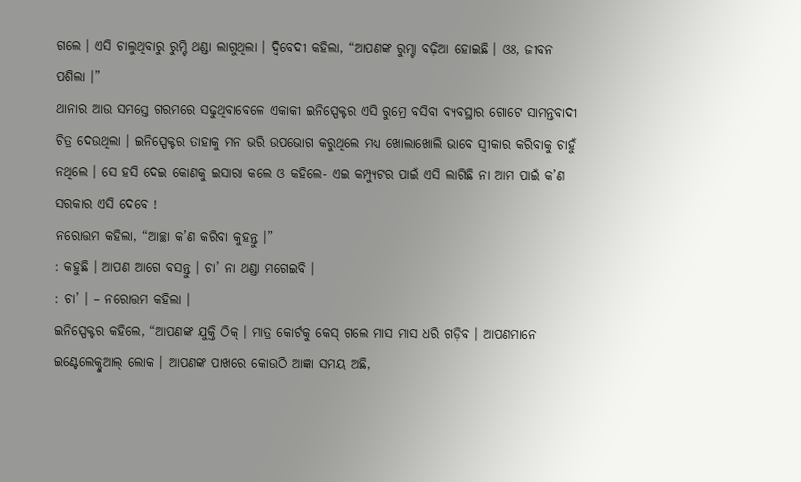ଗଲେ । ଏସି ଚାଲୁଥିବାରୁ ରୁମ୍ଟି ଥଣ୍ଡା ଲାଗୁଥିଲା । ଦ୍ୱିବେଦୀ କହିଲା, “ଆପଣଙ୍କ ରୁମ୍ଟା ବଢ଼ିଆ ହୋଇଛି । ଓଃ, ଜୀବନ ପଶିଲା ।”
ଥାନାର ଆଉ ସମସ୍ତେ ଗରମରେ ସଢୁଥିବାବେଳେ ଏକାକୀ ଇନିସ୍ପେକ୍ଟର ଏସି ରୁମ୍ରେ ବସିବା ବ୍ୟବସ୍ଥାର ଗୋଟେ ସାମନ୍ତବାଦୀ ଚିତ୍ର ଦେଉଥିଲା । ଇନିସ୍ପେକ୍ଟର ତାହାକୁ ମନ ଭରି ଉପଭୋଗ କରୁଥିଲେ ମଧ୍ୟ ଖୋଲାଖୋଲି ଭାବେ ସ୍ୱୀକାର କରିବାକୁ ଚାହୁଁ ନଥିଲେ । ସେ ହସି ଦେଇ କୋଣକୁ ଇସାରା କଲେ ଓ କହିଲେ- ଏଇ କମ୍ପ୍ୟୁଟର ପାଇଁ ଏସି ଲାଗିଛି ନା ଆମ ପାଇଁ କ’ଣ ସରକାର ଏସି ଦେବେ !
ନରୋତ୍ତମ କହିଲା, “ଆଚ୍ଛା କ’ଣ କରିବା କୁହନ୍ତୁ ।”
: କହୁଛି । ଆପଣ ଆଗେ ବସନ୍ତୁ । ଚା’ ନା ଥଣ୍ଡା ମଗେଇବି ।
: ଚା’ । – ନରୋତ୍ତମ କହିଲା ।
ଇନିସ୍ପେକ୍ଟର କହିଲେ, “ଆପଣଙ୍କ ଯୁକ୍ତି ଠିକ୍ । ମାତ୍ର କୋର୍ଟକୁ କେସ୍ ଗଲେ ମାସ ମାସ ଧରି ଗଡ଼ିବ । ଆପଣମାନେ ଇଣ୍ଟେଲେକ୍ଚୁଆଲ୍ ଲୋକ । ଆପଣଙ୍କ ପାଖରେ କୋଉଠି ଆଜ୍ଞା ସମୟ ଅଛି,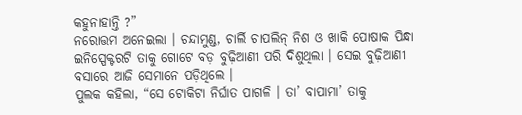କହୁନାହାନ୍ତି ?”
ନରୋତ୍ତମ ଅନେଇଲା । ଚନ୍ଦାମୁଣ୍ଡ, ଚାର୍ଲି ଚାପଲିନ୍ ନିଶ ଓ ଖାକି ପୋଷାକ ପିନ୍ଧା ଇନିସ୍ପେକ୍ଟରଟି ତାକୁ ଗୋଟେ ବଡ଼ ବୁଢ଼ିଆଣୀ ପରି ଦିଶୁଥିଲା । ସେଇ ବୁଢ଼ିଆଣୀ ବସାରେ ଆଜି ସେମାନେ ପଡ଼ିଥିଲେ ।
ପୁଲକ କହିଲା, “ସେ ଟୋକିଟା ନିର୍ଘାତ ପାଗଳି । ତା’ ବାପାମା’ ତାକୁ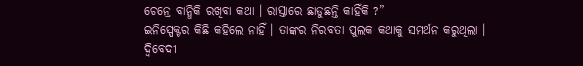ଚେନ୍ରେ ବାନ୍ଧିକି ରଖିବା କଥା । ରାସ୍ତାରେ ଛାଡୁଛନ୍ତି କାହିଁକି ?”
ଇନିସ୍ପେକ୍ଟର କିଛି କହିଲେ ନାହିଁ । ତାଙ୍କର ନିରବତା ପୁଲକ କଥାକୁ ସମର୍ଥନ କରୁଥିଲା ।
ଦ୍ୱିବେଦୀ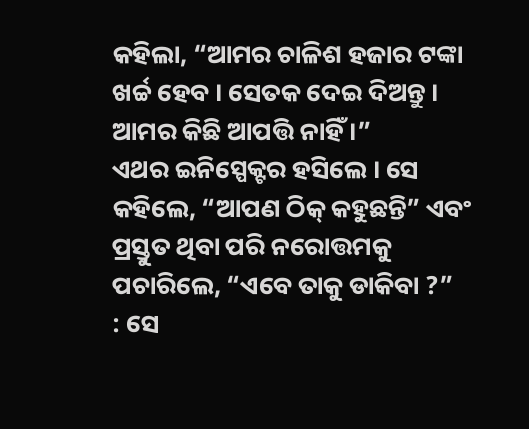କହିଲା, “ଆମର ଚାଳିଶ ହଜାର ଟଙ୍କା ଖର୍ଚ୍ଚ ହେବ । ସେତକ ଦେଇ ଦିଅନ୍ତୁ । ଆମର କିଛି ଆପତ୍ତି ନାହିଁ ।”
ଏଥର ଇନିସ୍ପେକ୍ଟର ହସିଲେ । ସେ କହିଲେ, “ଆପଣ ଠିକ୍ କହୁଛନ୍ତି” ଏବଂ ପ୍ରସ୍ତୁତ ଥିବା ପରି ନରୋତ୍ତମକୁ ପଚାରିଲେ, “ଏବେ ତାକୁ ଡାକିବା ?”
: ସେ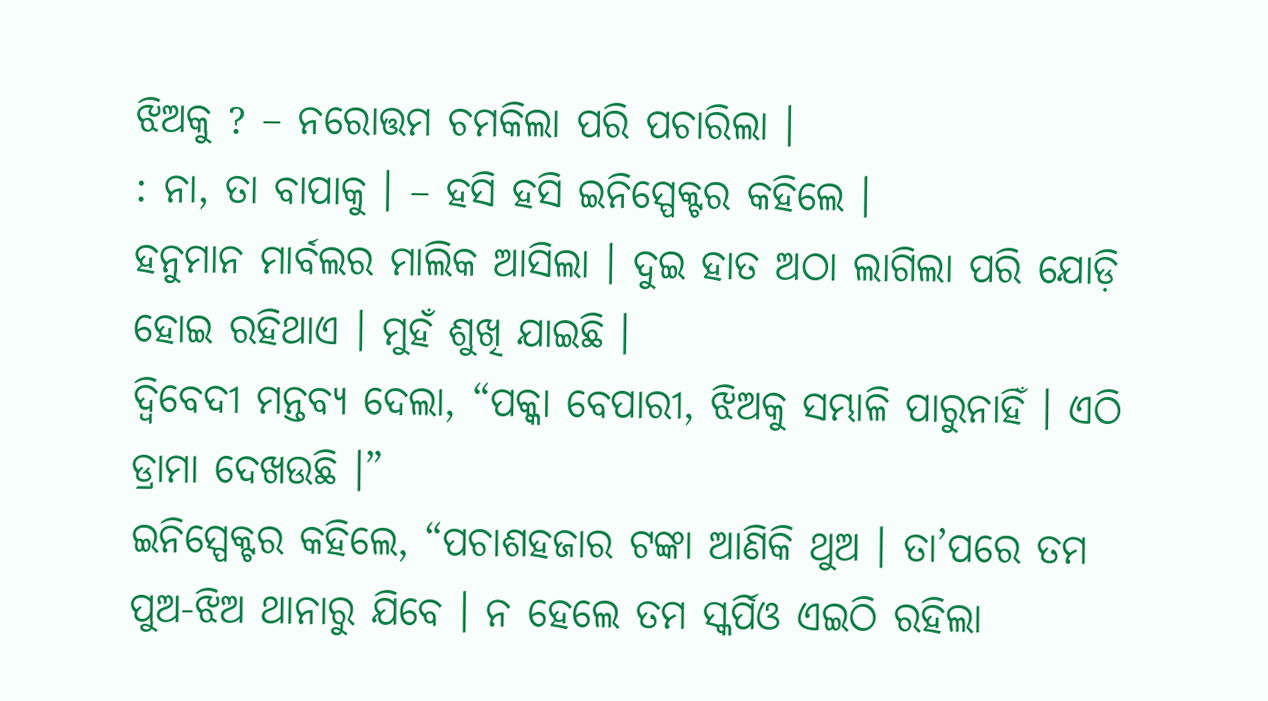ଝିଅକୁ ? – ନରୋତ୍ତମ ଚମକିଲା ପରି ପଚାରିଲା ।
: ନା, ତା ବାପାକୁ । – ହସି ହସି ଇନିସ୍ପେକ୍ଟର କହିଲେ ।
ହନୁମାନ ମାର୍ବଲର ମାଲିକ ଆସିଲା । ଦୁଇ ହାତ ଅଠା ଲାଗିଲା ପରି ଯୋଡ଼ି ହୋଇ ରହିଥାଏ । ମୁହଁ ଶୁଖି ଯାଇଛି ।
ଦ୍ୱିବେଦୀ ମନ୍ତବ୍ୟ ଦେଲା, “ପକ୍କା ବେପାରୀ, ଝିଅକୁ ସମ୍ଭାଳି ପାରୁନାହିଁ । ଏଠି ଡ୍ରାମା ଦେଖଉଛି ।”
ଇନିସ୍ପେକ୍ଟର କହିଲେ, “ପଚାଶହଜାର ଟଙ୍କା ଆଣିକି ଥୁଅ । ତା’ପରେ ତମ ପୁଅ-ଝିଅ ଥାନାରୁ ଯିବେ । ନ ହେଲେ ତମ ସ୍କର୍ପିଓ ଏଇଠି ରହିଲା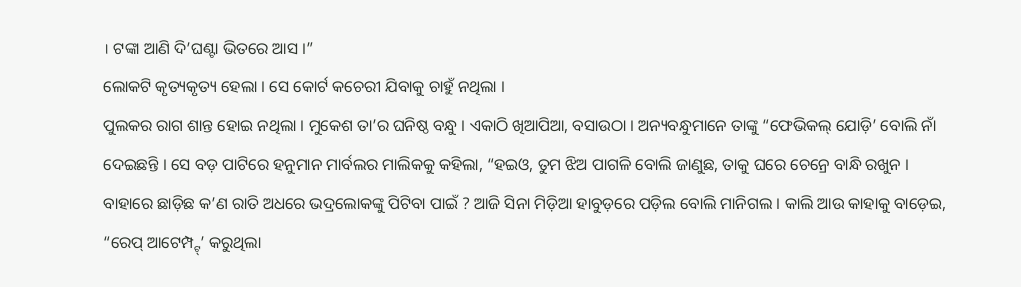। ଟଙ୍କା ଆଣି ଦି’ଘଣ୍ଟା ଭିତରେ ଆସ ।”
ଲୋକଟି କୃତ୍ୟକୃତ୍ୟ ହେଲା । ସେ କୋର୍ଟ କଚେରୀ ଯିବାକୁ ଚାହୁଁ ନଥିଲା ।
ପୁଲକର ରାଗ ଶାନ୍ତ ହୋଇ ନଥିଲା । ମୁକେଶ ତା’ର ଘନିଷ୍ଠ ବନ୍ଧୁ । ଏକାଠି ଖିଆପିଆ, ବସାଉଠା । ଅନ୍ୟବନ୍ଧୁମାନେ ତାଙ୍କୁ “ଫେଭିକଲ୍ ଯୋଡ଼ି’ ବୋଲି ନାଁ ଦେଇଛନ୍ତି । ସେ ବଡ଼ ପାଟିରେ ହନୁମାନ ମାର୍ବଲର ମାଲିକକୁ କହିଲା, “ହଇଓ, ତୁମ ଝିଅ ପାଗଳି ବୋଲି ଜାଣୁଛ, ତାକୁ ଘରେ ଚେନ୍ରେ ବାନ୍ଧି ରଖୁନ । ବାହାରେ ଛାଡ଼ିଛ କ’ଣ ରାତି ଅଧରେ ଭଦ୍ରଲୋକଙ୍କୁ ପିଟିବା ପାଇଁ ? ଆଜି ସିନା ମିଡ଼ିଆ ହାବୁଡ଼ରେ ପଡ଼ିଲ ବୋଲି ମାନିଗଲ । କାଲି ଆଉ କାହାକୁ ବାଡ଼େଇ, “ରେପ୍ ଆଟେମ୍ପ୍ଟ୍’ କରୁଥିଲା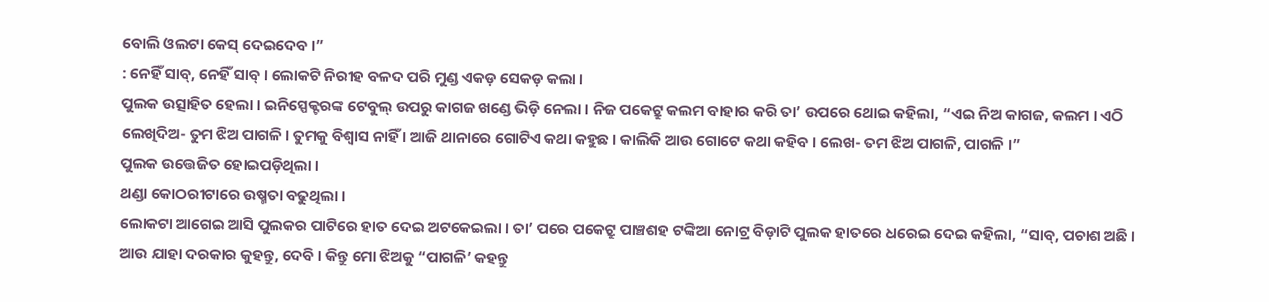ବୋଲି ଓଲଟା କେସ୍ ଦେଇଦେବ ।”
: ନେହିଁ ସାବ୍, ନେହିଁ ସାବ୍ । ଲୋକଟି ନିରୀହ ବଳଦ ପରି ମୁଣ୍ଡ ଏକଡ଼ ସେକଡ଼ କଲା ।
ପୁଲକ ଉତ୍ସାହିତ ହେଲା । ଇନିସ୍ପେକ୍ଟରଙ୍କ ଟେବୁଲ୍ ଉପରୁ କାଗଜ ଖଣ୍ଡେ ଭିଡ଼ି ନେଲା । ନିଜ ପକେଟ୍ରୁ କଲମ ବାହାର କରି ତା’ ଉପରେ ଥୋଇ କହିଲା, “ଏଇ ନିଅ କାଗଜ, କଲମ । ଏଠି ଲେଖିଦିଅ- ତୁମ ଝିଅ ପାଗଳି । ତୁମକୁ ବିଶ୍ୱାସ ନାହିଁ । ଆଜି ଥାନାରେ ଗୋଟିଏ କଥା କହୁଛ । କାଲିକି ଆଉ ଗୋଟେ କଥା କହିବ । ଲେଖ- ତମ ଝିଅ ପାଗଳି, ପାଗଳି ।”
ପୁଲକ ଉତ୍ତେଜିତ ହୋଇପଡ଼ିଥିଲା ।
ଥଣ୍ଡା କୋଠରୀଟାରେ ଉଷ୍ମତା ବଢୁଥିଲା ।
ଲୋକଟା ଆଗେଇ ଆସି ପୁଲକର ପାଟିରେ ହାତ ଦେଇ ଅଟକେଇଲା । ତା’ ପରେ ପକେଟ୍ରୁ ପାଞ୍ଚଶହ ଟଙ୍କିଆ ନୋଟ୍ର ବିଡ଼ାଟି ପୁଲକ ହାତରେ ଧରେଇ ଦେଇ କହିଲା, “ସାବ୍, ପଚାଶ ଅଛି । ଆଉ ଯାହା ଦରକାର କୁହନ୍ତୁ, ଦେବି । କିନ୍ତୁ ମୋ ଝିଅକୁ “ପାଗଳି’ କହନ୍ତୁ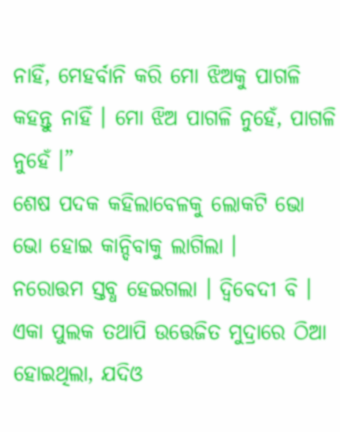ନାହିଁ, ମେହର୍ବାନି କରି ମୋ ଝିଅକୁ ପାଗଳି କହନ୍ତୁ ନାହିଁ । ମୋ ଝିଅ ପାଗଳି ନୁହେଁ, ପାଗଳି ନୁହେଁ ।”
ଶେଷ ପଦକ କହିଲାବେଳକୁ ଲୋକଟି ଭୋ ଭୋ ହୋଇ କାନ୍ଦିବାକୁ ଲାଗିଲା ।
ନରୋତ୍ତମ ସ୍ତବ୍ଧ ହେଇଗଲା । ଦ୍ୱିବେଦୀ ବି । ଏକା ପୁଲକ ତଥାପି ଉତ୍ତେଜିତ ମୁଦ୍ରାରେ ଠିଆ ହୋଇଥିଲା, ଯଦିଓ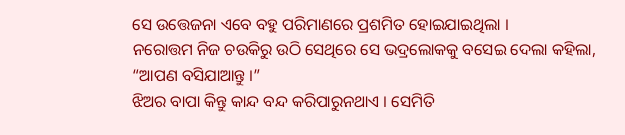ସେ ଉତ୍ତେଜନା ଏବେ ବହୁ ପରିମାଣରେ ପ୍ରଶମିତ ହୋଇଯାଇଥିଲା ।
ନରୋତ୍ତମ ନିଜ ଚଉକିରୁ ଉଠି ସେଥିରେ ସେ ଭଦ୍ରଲୋକକୁ ବସେଇ ଦେଲା କହିଲା, “ଆପଣ ବସିଯାଆନ୍ତୁ ।”
ଝିଅର ବାପା କିନ୍ତୁ କାନ୍ଦ ବନ୍ଦ କରିପାରୁନଥାଏ । ସେମିତି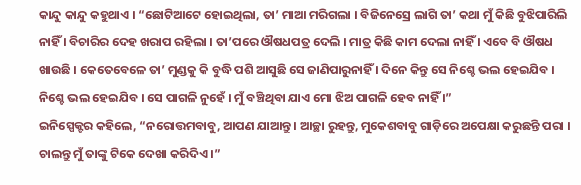କାନ୍ଦୁ କାନ୍ଦୁ କହୁଥାଏ । “ଛୋଟିଆଟେ ହୋଇଥିଲା, ତା’ ମାଆ ମରିଗଲା । ବିଜିନେସ୍ରେ ଲାଗି ତା’ କଥା ମୁଁ କିଛି ବୁଝିପାରିଲି ନାହିଁ । ବିଚାରିର ଦେହ ଖରାପ ରହିଲା । ତା’ପରେ ଔଷଧପତ୍ର ଦେଲି । ମାତ୍ର କିଛି କାମ ଦେଲା ନାହିଁ । ଏବେ ବି ଔଷଧ ଖାଉଛି । କେତେବେଳେ ତା’ ମୁଣ୍ଡକୁ କି ବୁଦ୍ଧି ପଶି ଆସୁଛି ସେ ଜାଣିପାରୁନାହିଁ । ଦିନେ କିନ୍ତୁ ସେ ନିଶ୍ଚେ ଭଲ ହେଇଯିବ । ନିଶ୍ଚେ ଭଲ ହେଇଯିବ । ସେ ପାଗଳି ନୁହେଁ । ମୁଁ ବଞ୍ଚିଥିବା ଯାଏ ମୋ ଝିଅ ପାଗଳି ହେବ ନାହିଁ ।”
ଇନିସ୍ପେକ୍ଟର କହିଲେ, “ନରୋତ୍ତମବାବୁ, ଆପଣ ଯାଆନ୍ତୁ । ଆଚ୍ଛା ରୁହନ୍ତୁ, ମୁକେଶବାବୁ ଗାଡ଼ିରେ ଅପେକ୍ଷା କରୁଛନ୍ତି ପରା । ଚାଲନ୍ତୁ ମୁଁ ତାଙ୍କୁ ଟିକେ ଦେଖା କରିଦିଏ ।”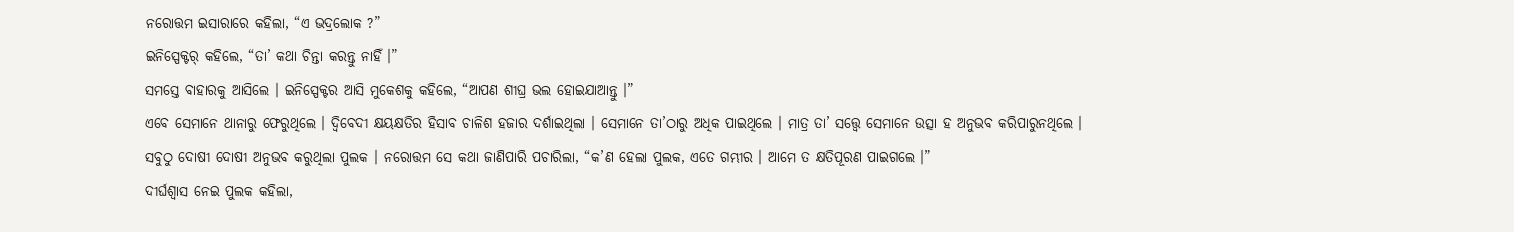ନରୋତ୍ତମ ଇସାରାରେ କହିଲା, “ଏ ଭଦ୍ରଲୋକ ?”
ଇନିସ୍ପେକ୍ଟର୍ କହିଲେ, “ତା’ କଥା ଚିନ୍ତା କରନ୍ତୁ ନାହିଁ ।”
ସମସ୍ତେ ବାହାରକୁ ଆସିଲେ । ଇନିସ୍ପେକ୍ଟର ଆସି ମୁକେଶକୁ କହିଲେ, “ଆପଣ ଶୀଘ୍ର ଭଲ ହୋଇଯାଆନ୍ତୁ ।”
ଏବେ ସେମାନେ ଥାନାରୁ ଫେରୁଥିଲେ । ଦ୍ୱିବେଦୀ କ୍ଷୟକ୍ଷତିର ହିସାବ ଚାଳିଶ ହଜାର ଦର୍ଶାଇଥିଲା । ସେମାନେ ତା’ଠାରୁ ଅଧିକ ପାଇଥିଲେ । ମାତ୍ର ତା’ ସତ୍ତ୍ୱେ ସେମାନେ ଉତ୍ସା ହ ଅନୁଭବ କରିପାରୁନଥିଲେ ।
ସବୁଠୁ ଦୋଷୀ ଦୋଷୀ ଅନୁଭବ କରୁଥିଲା ପୁଲକ । ନରୋତ୍ତମ ସେ କଥା ଜାଣିପାରି ପଚାରିଲା, “କ’ଣ ହେଲା ପୁଲକ, ଏତେ ଗମ୍ଭୀର । ଆମେ ତ କ୍ଷତିପୂରଣ ପାଇଗଲେ ।”
ଦୀର୍ଘଶ୍ୱାସ ନେଇ ପୁଲକ କହିଲା,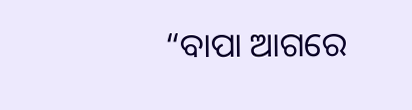“ବାପା ଆଗରେ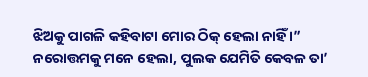ଝିଅକୁ ପାଗଳି କହିବାଟା ମୋର ଠିକ୍ ହେଲା ନାହିଁ ।”
ନରୋତ୍ତମକୁ ମନେ ହେଲା, ପୁଲକ ଯେମିତି କେବଳ ତା’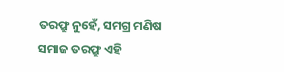ତରଫ୍ରୁ ନୁହେଁ, ସମଗ୍ର ମଣିଷ ସମାଜ ତରଫ୍ରୁ ଏହି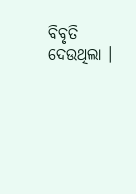ବିବୃତି ଦେଉଥିଲା ।